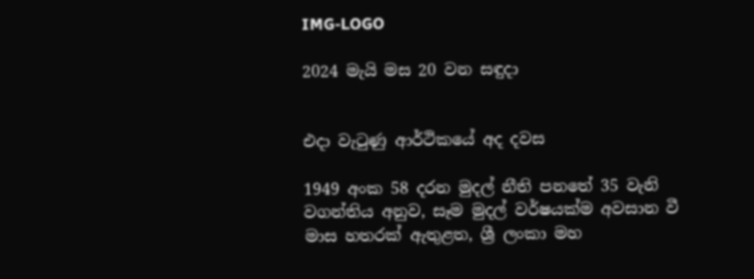IMG-LOGO

2024 මැයි මස 20 වන සඳුදා


එදා වැටුණු ආර්ථිකයේ අද දවස

1949 අංක 58 දරන මුදල් නීති පනතේ 35 වැනි වගන්තිය අනුව, සෑම මුදල් වර්ෂයක්ම අවසාන වී මාස හතරක් ඇතුළත, ශ්‍රී ලංකා මහ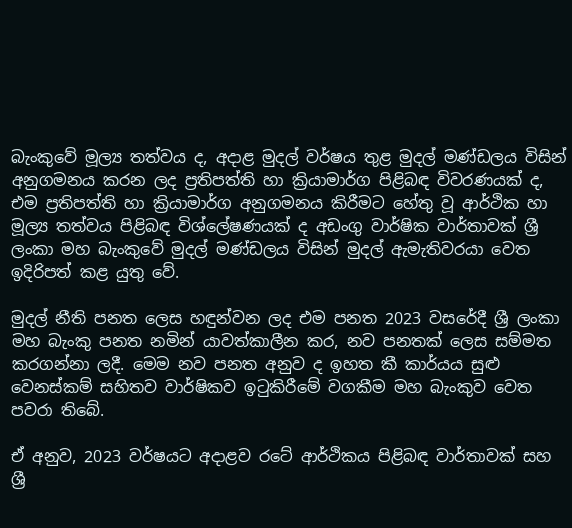බැංකුවේ මූල්‍ය තත්වය ද, අදාළ මුදල් වර්ෂය තුළ මුදල් මණ්ඩලය විසින් අනුගමනය කරන ලද ප්‍රතිපත්ති හා ක්‍රියාමාර්ග පිළිබඳ විවරණයක් ද, එම ප්‍රතිපත්ති හා ක්‍රියාමාර්ග අනුගමනය කිරීමට හේතු වූ ආර්ථික හා මූල්‍ය තත්වය පිළිබඳ විශ්ලේෂණයක් ද අඩංගු වාර්ෂික වාර්තාවක් ශ්‍රී ලංකා මහ බැංකුවේ මුදල් මණ්ඩලය විසින් මුදල් ඇමැතිවරයා වෙත ඉදිරිපත් කළ යුතු වේ.

මුදල් නීති පනත ලෙස හඳුන්වන ලද එම පනත 2023 වසරේදී ශ්‍රී ලංකා මහ බැංකු පනත නමින් යාවත්කාලීන කර, නව පනතක් ලෙස සම්මත කරගන්නා ලදී. මෙම නව පනත අනුව ද ඉහත කී කාර්යය සුළු වෙනස්කම් සහිතව වාර්ෂිකව ඉටුකිරීමේ වගකීම මහ බැංකුව වෙත පවරා තිබේ.

ඒ අනුව, 2023 වර්ෂයට අදාළව රටේ ආර්ථිකය පිළිබඳ වාර්තාවක් සහ ශ්‍රී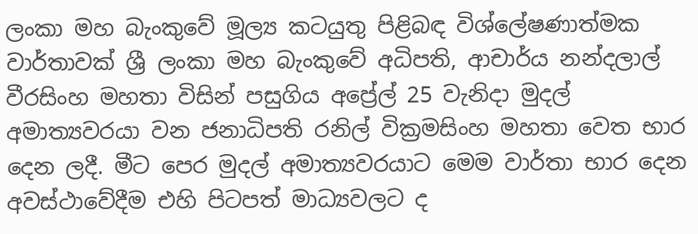ලංකා මහ බැංකුවේ මූල්‍ය කටයුතු පිළිබඳ විශ්ලේෂණාත්මක වාර්තාවක් ශ්‍රී ලංකා මහ බැංකුවේ අධිපති, ආචාර්ය නන්දලාල් වීරසිංහ මහතා විසින් පසුගිය අප්‍රේල් 25 වැනිදා මුදල් අමාත්‍යවරයා වන ජනාධිපති රනිල් වික්‍රමසිංහ මහතා වෙත භාර දෙන ලදී. මීට පෙර මුදල් අමාත්‍යවරයාට මෙම වාර්තා භාර දෙන අවස්ථාවේදීම එහි පිටපත් මාධ්‍යවලට ද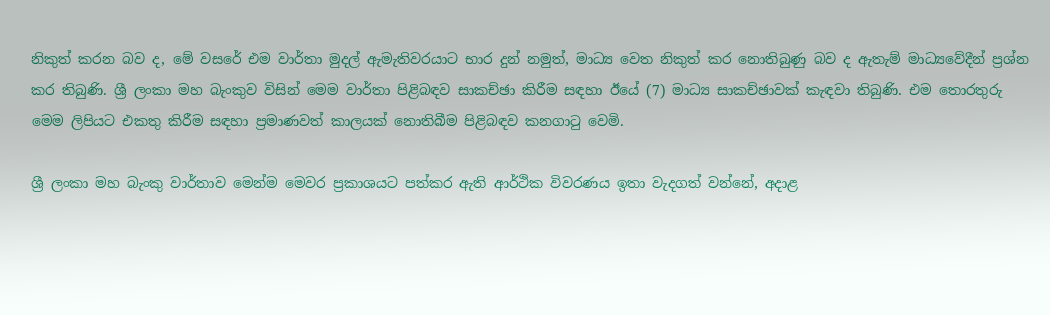නිකුත් කරන බව ද, මේ වසරේ එම වාර්තා මුදල් ඇමැතිවරයාට භාර දුන් නමුත්, මාධ්‍ය වෙත නිකුත් කර නොතිබුණු බව ද ඇතැම් මාධ්‍යවේදීන් ප්‍රශ්න කර තිබුණි. ශ්‍රී ලංකා මහ බැංකුව විසින් මෙම වාර්තා පිළිබඳව සාකච්ඡා කිරීම සඳහා ඊයේ (7) මාධ්‍ය සාකච්ඡාවක් කැඳවා තිබුණි. එම තොරතුරු මෙම ලිපියට එකතු කිරීම සඳහා ප්‍රමාණවත් කාලයක් නොතිබීම පිළිබඳව කනගාටු වෙමි.

ශ්‍රී ලංකා මහ බැංකු වාර්තාව මෙන්ම මෙවර ප්‍රකාශයට පත්කර ඇති ආර්ථික විවරණය ඉතා වැදගත් වන්නේ, අදාළ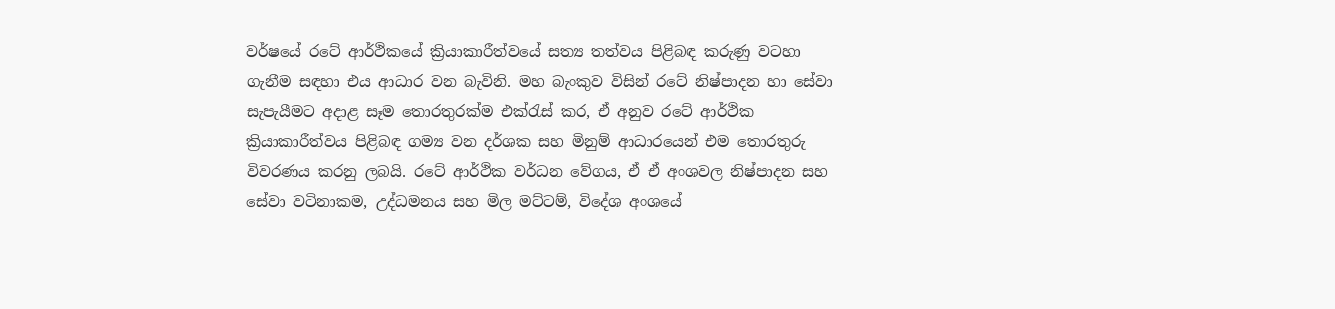වර්ෂයේ රටේ ආර්ථිකයේ ක්‍රියාකාරීත්වයේ සත්‍ය තත්වය පිළිබඳ කරුණු වටහා ගැනීම සඳහා එය ආධාර වන බැවිනි. මහ බැංකුව විසින් රටේ නිෂ්පාදන හා සේවා සැපැයීමට අදාළ සෑම තොරතුරක්ම එක්රැස් කර, ඒ අනුව රටේ ආර්ථික ක්‍රියාකාරීත්වය පිළිබඳ ගම්‍ය වන දර්ශක සහ මිනුම් ආධාරයෙන් එම තොරතුරු විවරණය කරනු ලබයි. රටේ ආර්ථික වර්ධන වේගය, ඒ ඒ අංශවල නිෂ්පාදන සහ සේවා වටිනාකම, උද්ධමනය සහ මිල මට්ටම්, විදේශ අංශයේ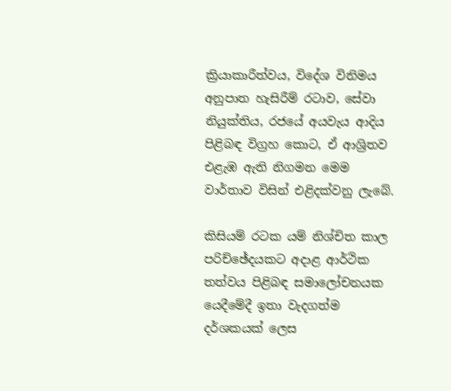ක්‍රියාකාරීත්වය, විදේශ විනිමය අනුපාත හැසිරීම් රටාව, සේවා නියුක්තිය, රජයේ අයවැය ආදිය පිළිබඳ විග්‍රහ කොට, ඒ ආශ්‍රිතව එළැඹ ඇති නිගමන මෙම වාර්තාව විසින් එළිදක්වනු ලැබේ.

කිසියම් රටක යම් නිශ්චිත කාල පරිච්ඡේදයකට අදාළ ආර්ථික තත්වය පිළිබඳ සමාලෝචනයක යෙදීමේදී ඉතා වැදගත්ම දර්ශකයක් ලෙස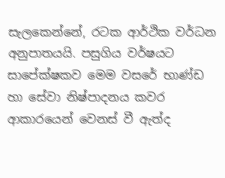සැලකෙන්නේ, රටක ආර්ථික වර්ධන අනුපාතයයි. පසුගිය වර්ෂයට සාපේක්ෂකව මෙම වසරේ භාණ්ඩ හා සේවා නිෂ්පාදනය කවර ආකාරයෙන් වෙනස් වී ඇත්ද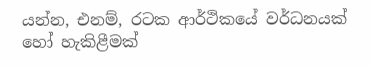යන්න, එනම්, රටක ආර්ථිකයේ වර්ධනයක් හෝ හැකිළීමක්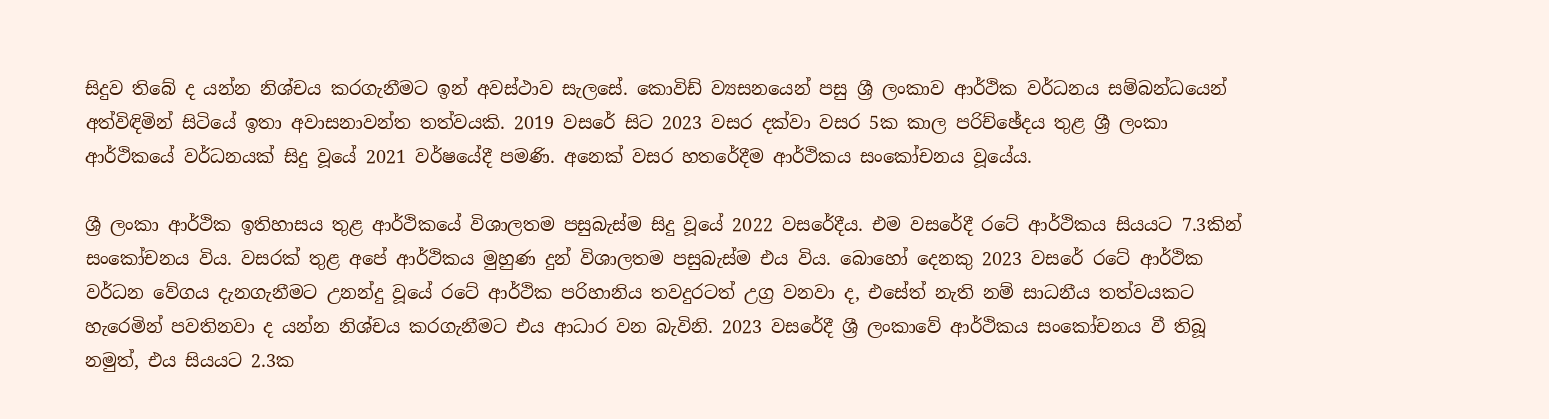සිදුව තිබේ ද යන්න නිශ්චය කරගැනීමට ඉන් අවස්ථාව සැලසේ. කොවිඩ් ව්‍යසනයෙන් පසු ශ්‍රී ලංකාව ආර්ථික වර්ධනය සම්බන්ධයෙන් අත්විඳිමින් සිටියේ ඉතා අවාසනාවන්ත තත්වයකි. 2019 වසරේ සිට 2023 වසර දක්වා වසර 5ක කාල පරිච්ඡේදය තුළ ශ්‍රී ලංකා ආර්ථිකයේ වර්ධනයක් සිදු වූයේ 2021 වර්ෂයේදී පමණි. අනෙක් වසර හතරේදීම ආර්ථිකය සංකෝචනය වූයේය.

ශ්‍රී ලංකා ආර්ථික ඉතිහාසය තුළ ආර්ථිකයේ විශාලතම පසුබැස්ම සිදු වූයේ 2022 වසරේදීය. එම වසරේදී රටේ ආර්ථිකය සියයට 7.3කින් සංකෝචනය විය. වසරක් තුළ අපේ ආර්ථිකය මුහුණ දුන් විශාලතම පසුබැස්ම එය විය. බොහෝ දෙනකු 2023 වසරේ රටේ ආර්ථික වර්ධන වේගය දැනගැනීමට උනන්දු වූයේ රටේ ආර්ථික පරිහානිය තවදුරටත් උග්‍ර වනවා ද, එසේත් නැති නම් සාධනීය තත්වයකට හැරෙමින් පවතිනවා ද යන්න නිශ්චය කරගැනීමට එය ආධාර වන බැවිනි. 2023 වසරේදී ශ්‍රී ලංකාවේ ආර්ථිකය සංකෝචනය වී තිබූ නමුත්, එය සියයට 2.3ක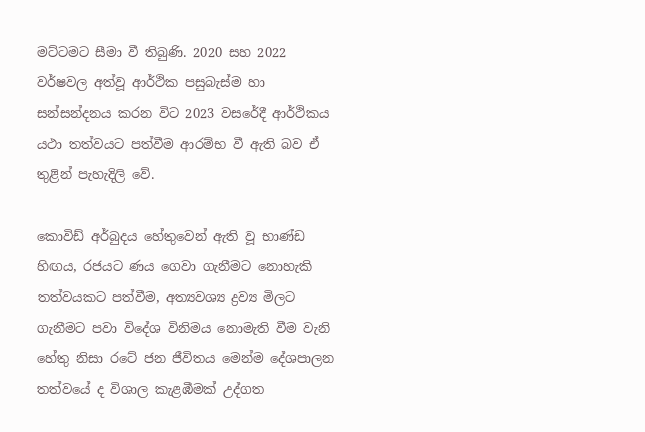මට්ටමට සීමා වී තිබුණි. 2020 සහ 2022 වර්ෂවල අත්වූ ආර්ථික පසුබැස්ම හා සන්සන්දනය කරන විට 2023 වසරේදී ආර්ථිකය යථා තත්වයට පත්වීම ආරම්භ වී ඇති බව ඒ තුළින් පැහැදිලි වේ.

කොවිඩ් අර්බුදය හේතුවෙන් ඇති වූ භාණ්ඩ හිඟය, රජයට ණය ගෙවා ගැනීමට නොහැකි තත්වයකට පත්වීම, අත්‍යවශ්‍ය ද්‍රව්‍ය මිලට ගැනීමට පවා විදේශ විනිමය නොමැති වීම වැනි හේතු නිසා රටේ ජන ජීවිතය මෙන්ම දේශපාලන තත්වයේ ද විශාල කැළඹීමක් උද්ගත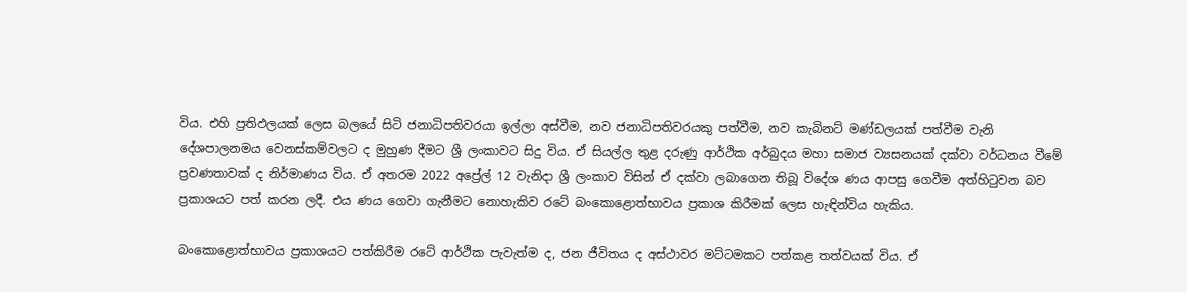විය. එහි ප්‍රතිඵලයක් ලෙස බලයේ සිටි ජනාධිපතිවරයා ඉල්ලා අස්වීම, නව ජනාධිපතිවරයකු පත්වීම, නව කැබිනට් මණ්ඩලයක් පත්වීම වැනි දේශපාලනමය වෙනස්කම්වලට ද මුහුණ දීමට ශ්‍රී ලංකාවට සිදු විය. ඒ සියල්ල තුළ දරුණු ආර්ථික අර්බුදය මහා සමාජ ව්‍යසනයක් දක්වා වර්ධනය වීමේ ප්‍රවණතාවක් ද නිර්මාණය විය. ඒ අතරම 2022 අප්‍රේල් 12 වැනිදා ශ්‍රී ලංකාව විසින් ඒ දක්වා ලබාගෙන තිබූ විදේශ ණය ආපසු ගෙවීම අත්හිටුවන බව ප්‍රකාශයට පත් කරන ලදී. එය ණය ගෙවා ගැනීමට නොහැකිව රටේ බංකොළොත්භාවය ප්‍රකාශ කිරීමක් ලෙස හැඳින්විය හැකිය.

බංකොළොත්භාවය ප්‍රකාශයට පත්කිරීම රටේ ආර්ථික පැවැත්ම ද, ජන ජීවිතය ද අස්ථාවර මට්ටමකට පත්කළ තත්වයක් විය. ඒ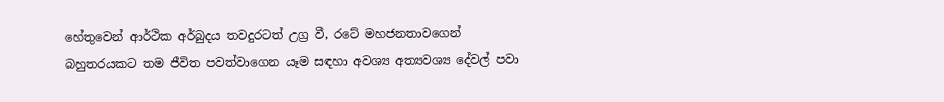හේතුවෙන් ආර්ථික අර්බුදය තවදුරටත් උග්‍ර වී, රටේ මහජනතාවගෙන් බහුතරයකට තම ජීවිත පවත්වාගෙන යෑම සඳහා අවශ්‍ය අත්‍යවශ්‍ය දේවල් පවා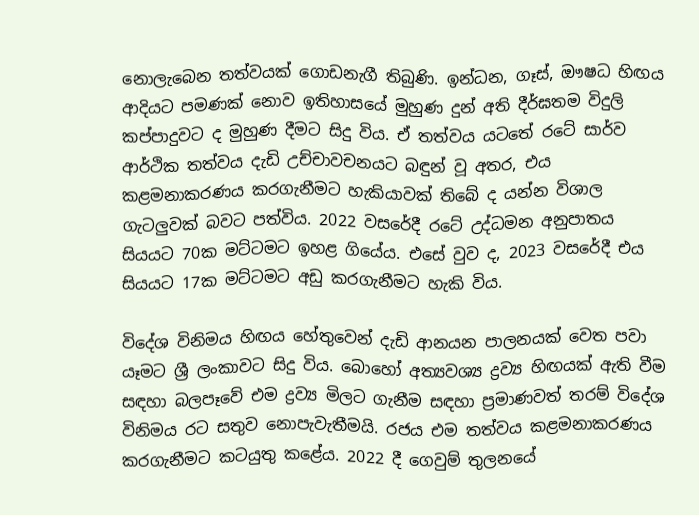නොලැබෙන තත්වයක් ගොඩනැගී තිබුණි. ඉන්ධන, ගෑස්, ඖෂධ හිඟය ආදියට පමණක් නොව ඉතිහාසයේ මුහුණ දුන් අති දීර්ඝතම විදුලි කප්පාදුවට ද මුහුණ දීමට සිදු විය. ඒ තත්වය යටතේ රටේ සාර්ව ආර්ථික තත්වය දැඩි උච්චාවචනයට බඳුන් වූ අතර, එය කළමනාකරණය කරගැනීමට හැකියාවක් තිබේ ද යන්න විශාල ගැටලු‍වක් බවට පත්විය. 2022 වසරේදී රටේ උද්ධමන අනුපාතය සියයට 70ක මට්ටමට ඉහළ ගියේය. එසේ වුව ද, 2023 වසරේදී එය සියයට 17ක මට්ටමට අඩු කරගැනීමට හැකි විය.

විදේශ විනිමය හිඟය හේතුවෙන් දැඩි ආනයන පාලනයක් වෙත පවා යෑමට ශ්‍රී ලංකාවට සිදු විය. බොහෝ අත්‍යවශ්‍ය ද්‍රව්‍ය හිඟයක් ඇති වීම සඳහා බලපෑවේ එම ද්‍රව්‍ය මිලට ගැනීම සඳහා ප්‍රමාණවත් තරම් විදේශ විනිමය රට සතුව නොපැවැතීමයි. රජය එම තත්වය කළමනාකරණය කරගැනීමට කටයුතු කළේය. 2022 දී ගෙවුම් තුලනයේ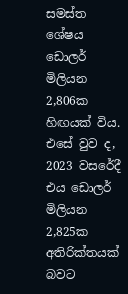සමස්ත ශේෂය ඩොලර් මිලියන 2,806ක හිඟයක් විය. එසේ වුව ද, 2023 වසරේදී එය ඩොලර් මිලියන 2,825ක අතිරික්තයක් බවට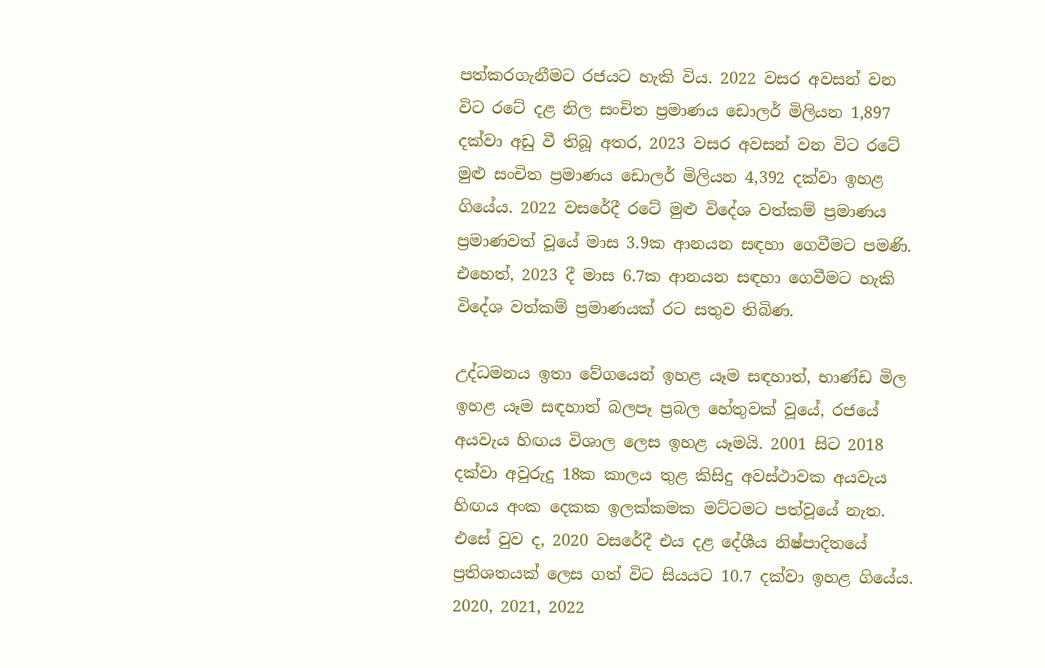පත්කරගැනීමට රජයට හැකි විය. 2022 වසර අවසන් වන විට රටේ දළ නිල සංචිත ප්‍රමාණය ඩොලර් මිලියන 1,897 දක්වා අඩු වී තිබූ අතර, 2023 වසර අවසන් වන විට රටේ මුළු සංචිත ප්‍රමාණය ඩොලර් මිලියන 4,392 දක්වා ඉහළ ගියේය. 2022 වසරේදී රටේ මුළු විදේශ වත්කම් ප්‍රමාණය ප්‍රමාණවත් වූයේ මාස 3.9ක ආනයන සඳහා ගෙවීමට පමණි. එහෙත්, 2023 දී මාස 6.7ක ආනයන සඳහා ගෙවීමට හැකි විදේශ වත්කම් ප්‍රමාණයක් රට සතුව තිබිණ.

උද්ධමනය ඉතා වේගයෙන් ඉහළ යෑම සඳහාත්, භාණ්ඩ මිල ඉහළ යෑම සඳහාත් බලපෑ ප්‍රබල හේතුවක් වූයේ, රජයේ අයවැය හිඟය විශාල ලෙස ඉහළ යෑමයි. 2001 සිට 2018 දක්වා අවුරුදු 18ක කාලය තුළ කිසිදු අවස්ථාවක අයවැය හිඟය අංක දෙකක ඉලක්කමක මට්ටමට පත්වූයේ නැත. එසේ වුව ද, 2020 වසරේදී එය දළ දේශීය නිෂ්පාදිතයේ ප්‍රතිශතයක් ලෙස ගත් විට සියයට 10.7 දක්වා ඉහළ ගියේය. 2020, 2021, 2022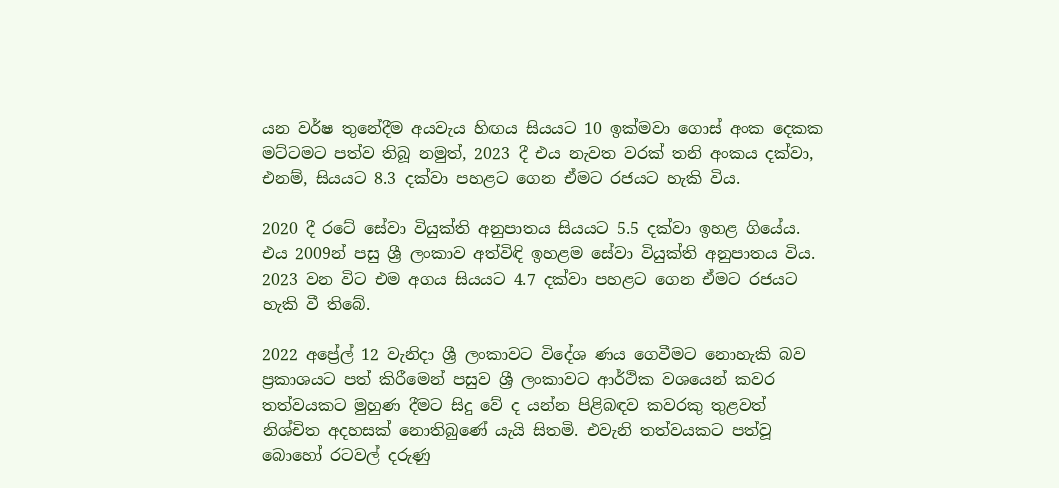යන වර්ෂ තුනේදීම අයවැය හිඟය සියයට 10 ඉක්මවා ගොස් අංක දෙකක මට්ටමට පත්ව තිබූ නමුත්, 2023 දී එය නැවත වරක් තනි අංකය දක්වා, එනම්, සියයට 8.3 දක්වා පහළට ගෙන ඒමට රජයට හැකි විය.

2020 දී රටේ සේවා වියුක්ති අනුපාතය සියයට 5.5 දක්වා ඉහළ ගියේය. එය 2009න් පසු ශ්‍රී ලංකාව අත්විඳි ඉහළම සේවා වියුක්ති අනුපාතය විය. 2023 වන විට එම අගය සියයට 4.7 දක්වා පහළට ගෙන ඒමට රජයට හැකි වී තිබේ.

2022 අප්‍රේල් 12 වැනිදා ශ්‍රී ලංකාවට විදේශ ණය ගෙවීමට නොහැකි බව ප්‍රකාශයට පත් කිරීමෙන් පසුව ශ්‍රී ලංකාවට ආර්ථික වශයෙන් කවර තත්වයකට මුහුණ දීමට සිදු වේ ද යන්න පිළිබඳව කවරකු තුළවත් නිශ්චිත අදහසක් නොතිබුණේ යැයි සිතමි. එවැනි තත්වයකට පත්වූ බොහෝ රටවල් දරුණු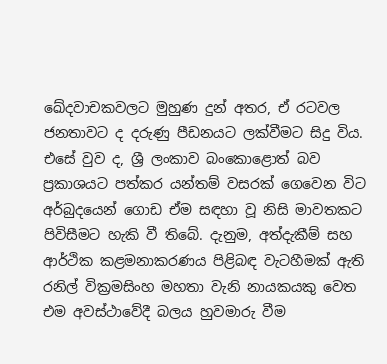ඛේදවාචකවලට මුහුණ දුන් අතර, ඒ රටවල ජනතාවට ද දරුණු පීඩනයට ලක්වීමට සිදු විය. එසේ වුව ද, ශ්‍රී ලංකාව බංකොළොත් බව ප්‍රකාශයට පත්කර යන්තම් වසරක් ගෙවෙන විට අර්බුදයෙන් ගොඩ ඒම සඳහා වූ නිසි මාවතකට පිවිසීමට හැකි වී තිබේ. දැනුම, අත්දැකීම් සහ ආර්ථික කළමනාකරණය පිළිබඳ වැටහීමක් ඇති රනිල් වික්‍රමසිංහ මහතා වැනි නායකයකු වෙත එම අවස්ථාවේදී බලය හුවමාරු වීම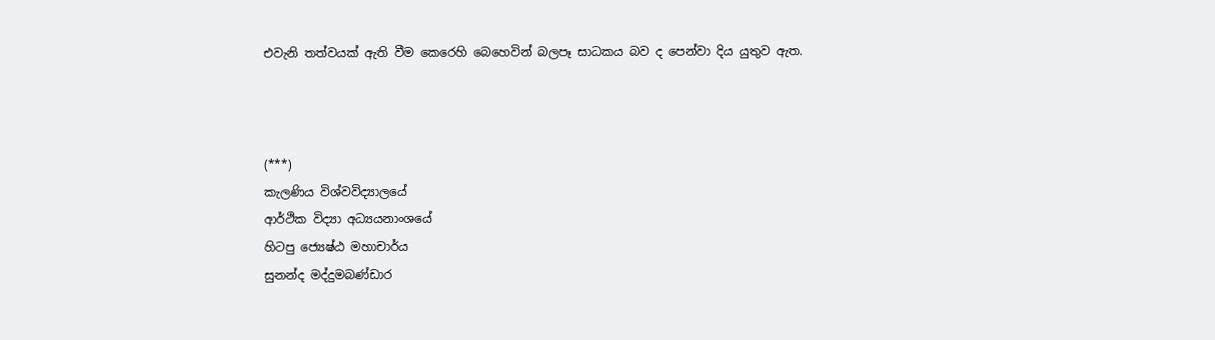එවැනි තත්වයක් ඇති වීම කෙරෙහි බෙහෙවින් බලපෑ සාධකය බව ද පෙන්වා දිය යුතුව ඇත.



(***)
කැලණිය විශ්වවිද්‍යාලයේ
ආර්ථික විද්‍යා අධ්‍යයනාංශයේ
හිටපු ජ්‍යෙෂ්ඨ මහාචාර්ය
සුනන්ද මද්දුමබණ්ඩාර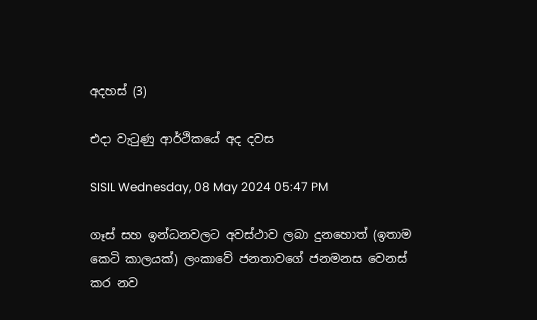අදහස් (3)

එදා වැටුණු ආර්ථිකයේ අද දවස

SISIL Wednesday, 08 May 2024 05:47 PM

ගෑස් සහ ඉන්ධනවලට අවස්ථාව ලබා දුනහොත් (ඉතාම කෙටි කාලයක්) ලංකාවේ ජනතාවගේ ජනමනස වෙනස් කර නව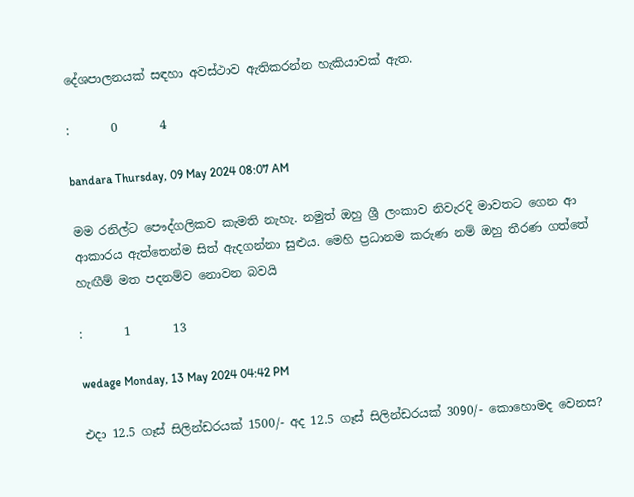දේශපාලනයක් සඳහා අවස්ථාව ඇතිකරන්න හැකියාවක් ඇත.

:       0       4

bandara Thursday, 09 May 2024 08:07 AM

මම රනිල්ට පෞද්ගලිකව කැමති නැහැ. නමුත් ඔහු ශ්‍රී ලංකාව නිවැරදි මාවතට ගෙන ආ ආකාරය ඇත්තෙන්ම සිත් ඇදගන්නා සුළුය. මෙහි ප්‍රධානම කරුණ නම් ඔහු තීරණ ගත්තේ හැඟීම් මත පදනම්ව නොවන බවයි

:       1       13

wedage Monday, 13 May 2024 04:42 PM

එදා 12.5 ගෑස් සිලින්ඩරයක් 1500/- අද 12.5 ගෑස් සිලින්ඩරයක් 3090/- කොහොමද වෙනස?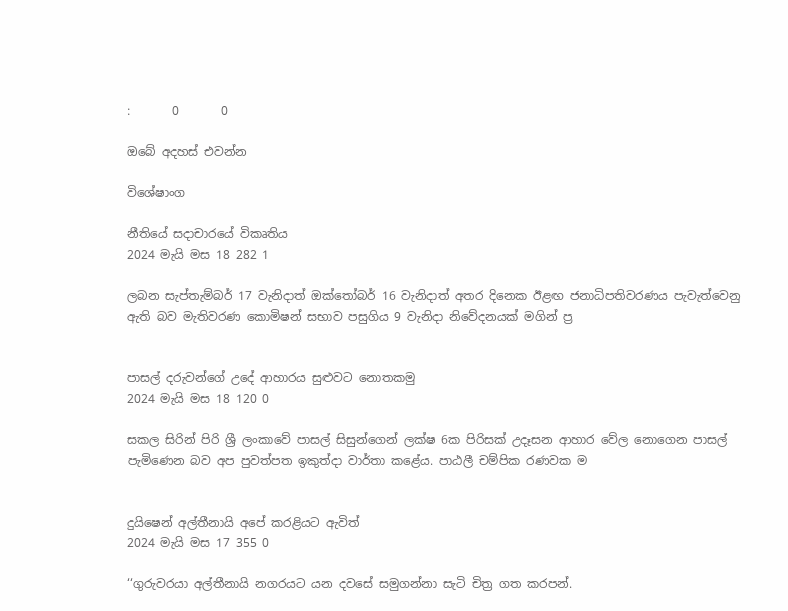:       0       0

ඔබේ අදහස් එවන්න

විශේෂාංග

නීතියේ සදාචාරයේ විකෘතිය
2024 මැයි මස 18 282 1

ලබන සැප්තැම්බර් 17 වැනිදාත් ඔක්තෝබර් 16 වැනිදාත් අතර දිනෙක ඊළඟ ජනාධිපතිවරණය පැවැත්වෙනු ඇති බව මැතිවරණ කොමිෂන් සභාව පසුගිය 9 වැනිදා නිවේදනයක් මගින් ප්‍ර


පාසල් දරුවන්ගේ උදේ ආහාරය සුළුවට නොතකමු
2024 මැයි මස 18 120 0

සකල සිරින් පිරි ශ්‍රී ලංකාවේ පාසල් සිසුන්ගෙන් ලක්ෂ 6ක පිරිසක් උදෑසන ආහාර වේල නොගෙන පාසල් පැමිණෙන බව අප පුවත්පත ඉකුත්දා වාර්තා කළේය. පාඨලී චම්පික රණවක ම


දුයිෂෙන් අල්තීනායි අපේ කරළියට ඇවිත්
2024 මැයි මස 17 355 0

‘‘ගුරුවරයා අල්තීනායි නගරයට යන දවසේ සමුගන්නා සැටි චිත්‍ර ගත කරපන්.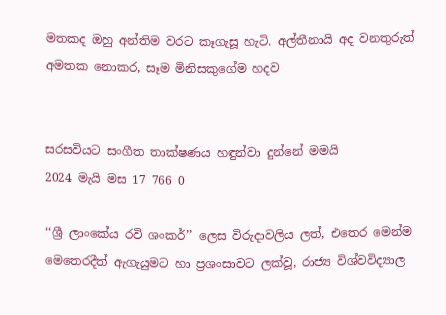මතකද ඔහු අන්තිම වරට කෑගැසූ හැටි. අල්තීනායි අද වනතුරුත් අමතක නොකර, සෑම මිනිසකුගේම හදව


සරසවියට සංගීත තාක්ෂණය හඳුන්වා දුන්නේ මමයි
2024 මැයි මස 17 766 0

‘‘ශ්‍රී ලාංකේය රවි ශංකර්’’ ලෙස විරුදාවලිය ලත්, එතෙර මෙන්ම මෙතෙරදීත් ඇගැයුමට හා ප්‍රශංසාවට ලක්වූ, රාජ්‍ය විශ්වවිද්‍යාල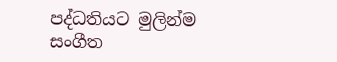පද්ධතියට මුලින්ම සංගීත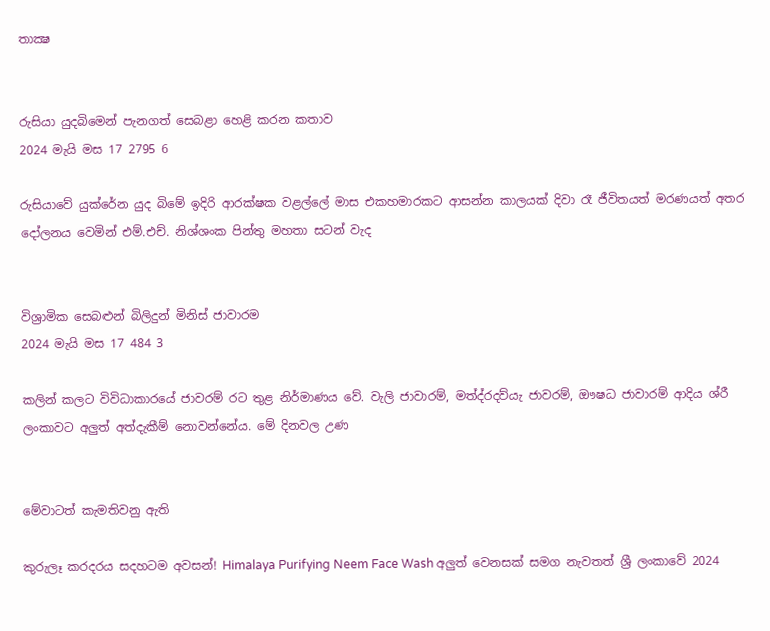තාක්‍ෂ


රුසියා යුදබිමෙන් පැනගත් සෙබළා හෙළි කරන කතාව
2024 මැයි මස 17 2795 6

රුසියාවේ යුක්රේන යුද බිමේ ඉදිරි ආරක්ෂක වළල්ලේ මාස එකහමාරකට ආසන්න කාලයක් දිවා රෑ ජීවිතයත් මරණයත් අතර දෝලනය වෙමින් එම්.එච්. නිශ්ශංක පින්තු මහතා සටන් වැද


විශ්‍රාමික සෙබළුන් බිලිදුන් මිනිස් ජාවාරම
2024 මැයි මස 17 484 3

කලින් කලට විවිධාකාරයේ ජාවරම් රට තුළ නිර්මාණය වේ. වැලි ජාවාරම්, මත්ද්රදව්යැ ජාවරම්, ඖෂධ ජාවාරම් ආදිය ශ්රී ලංකාවට අලු‍ත් අත්දැකීම් නොවන්නේය. මේ දිනවල උණ


මේවාටත් කැමතිවනු ඇති

කුරුලෑ කරදරය සදහටම අවසන්! Himalaya Purifying Neem Face Wash අලුත් වෙනසක් සමග නැවතත් ශ්‍රී ලංකාවේ 2024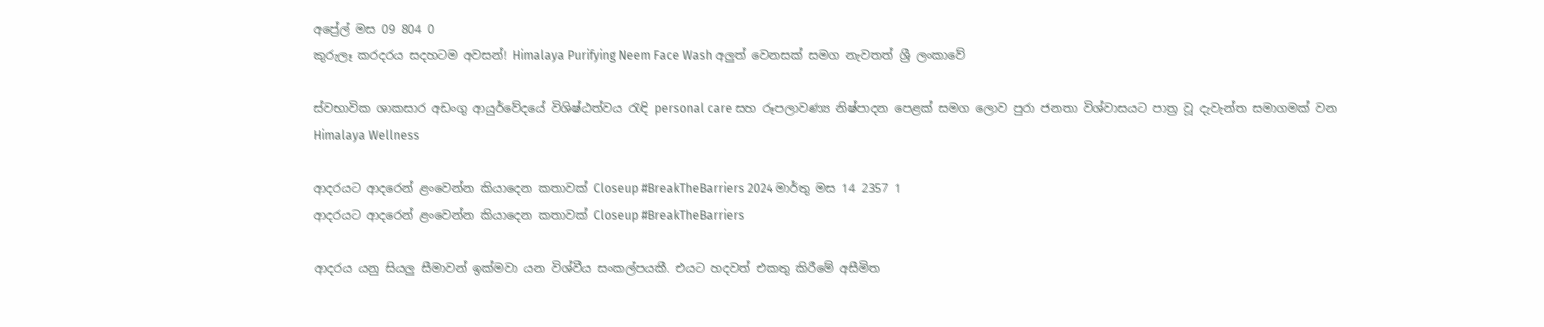අප්‍රේල් මස 09 804 0
කුරුලෑ කරදරය සදහටම අවසන්! Himalaya Purifying Neem Face Wash අලුත් වෙනසක් සමග නැවතත් ශ්‍රී ලංකාවේ

ස්වභාවික ශාකසාර අඩංගු ආයුර්වේදයේ විශිෂ්ඨත්වය රැඳි personal care සහ රූපලාවණ්‍ය නිෂ්පාදන පෙළක් සමග ලොව පුරා ජනතා විශ්වාසයට පාත්‍ර වූ දැවැන්ත සමාගමක් වන Himalaya Wellness

ආදරයට ආදරෙන් ළංවෙන්න කියාදෙන කතාවක් Closeup #BreakTheBarriers 2024 මාර්තු මස 14 2357 1
ආදරයට ආදරෙන් ළංවෙන්න කියාදෙන කතාවක් Closeup #BreakTheBarriers

ආදරය යනු සියලු සීමාවන් ඉක්මවා යන විශ්වීය සංකල්පයකී. එයට හදවත් එකතු කිරීමේ අසීමිත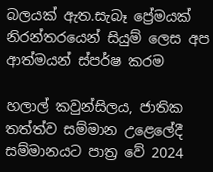බලයක් ඇත.සැබෑ ප්‍රේමයක් නිරන්තරයෙන් සියුම් ලෙස අප ආත්මයන් ස්පර්ෂ කරම

හලාල් කවුන්සිලය, ජාතික තත්ත්ව සම්මාන උළෙලේදී සම්මානයට පාත්‍ර වේ 2024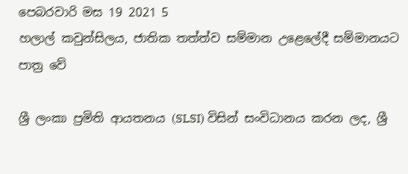පෙබරවාරි මස 19 2021 5
හලාල් කවුන්සිලය, ජාතික තත්ත්ව සම්මාන උළෙලේදී සම්මානයට පාත්‍ර වේ

ශ්‍රී ලංකා ප්‍රමිති ආයතනය (SLSI) විසින් සංවිධානය කරන ලද, ශ්‍රී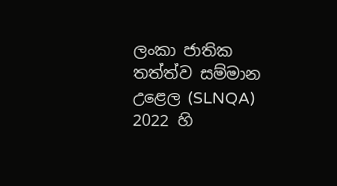ලංකා ජාතික තත්ත්ව සම්මාන උළෙල (SLNQA) 2022 හි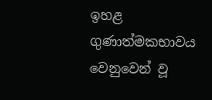ඉහළ ගුණාත්මකභාවය වෙනුවෙන් වූ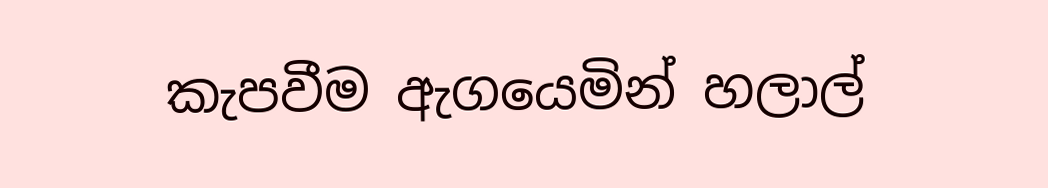කැපවීම ඇගයෙමින් හලාල්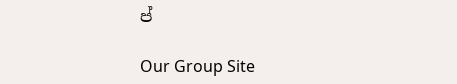ප්

Our Group Site